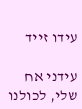עידו זייד

עידני אח שלי, לכולנו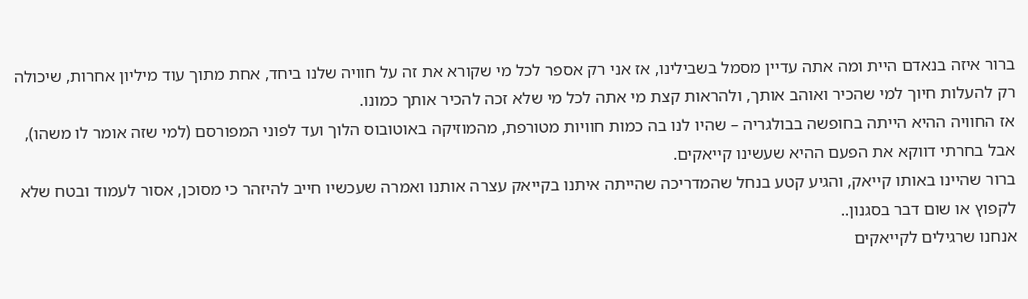ברור איזה בנאדם היית ומה אתה עדיין מסמל בשבילינו, אז אני רק אספר לכל מי שקורא את זה על חוויה שלנו ביחד, אחת מתוך עוד מיליון אחרות, שיכולה רק להעלות חיוך למי שהכיר ואוהב אותך, ולהראות קצת מי אתה לכל מי שלא זכה להכיר אותך כמונו.
אז החוויה ההיא הייתה בחופשה בבולגריה – שהיו לנו בה כמות חוויות מטורפת, מהמוזיקה באוטובוס הלוך ועד לפוני המפורסם (למי שזה אומר לו משהו), אבל בחרתי דווקא את הפעם ההיא שעשינו קייאקים.
ברור שהיינו באותו קייאק, והגיע קטע בנחל שהמדריכה שהייתה איתנו בקייאק עצרה אותנו ואמרה שעכשיו חייב להיזהר כי מסוכן, אסור לעמוד ובטח שלא לקפוץ או שום דבר בסגנון..
אנחנו שרגילים לקייאקים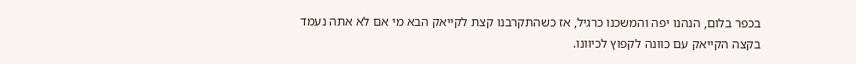בכפר בלום, הנהנו יפה והמשכנו כרגיל, אז כשהתקרבנו קצת לקייאק הבא מי אם לא אתה נעמד בקצה הקייאק עם כוונה לקפוץ לכיוונו.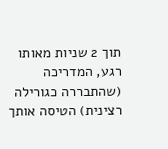תוך 2 שניות מאותו רגע, המדריכה (שהתבררה כגורילה רצינית) הטיסה אותך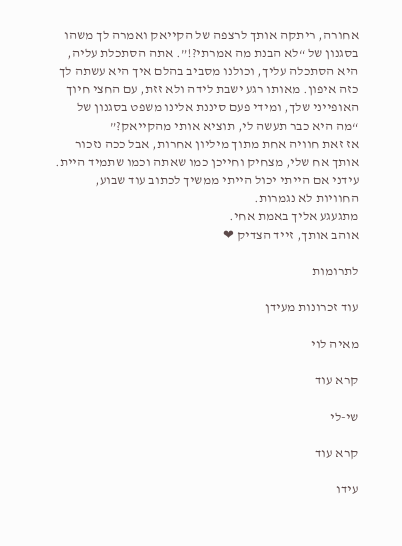אחורה, ריתקה אותך לרצפה של הקייאק ואמרה לך משהו בסגנון של “לא הבנת מה אמרתי?!”. אתה הסתכלת עליה, היא הסתכלה עליך, וכולנו מסביב בהלם איך היא עשתה לך כזה איפון. מאותו רגע ישבת לידה ולא זזת, עם החצי חיוך האופייני שלך, ומידי פעם סיננת אלינו משפט בסגנון של “מה היא כבר תעשה לי, תוציא אותי מהקייאק?”
אז זאת חוויה אחת מתוך מיליון אחרות, אבל ככה נזכור אותך אח שלי, מצחיק וחייכן כמו שאתה וכמו שתמיד היית.
עידני אם הייתי יכול הייתי ממשיך לכתוב עוד שבוע, החוויות לא נגמרות.
מתגעגע אליך באמת אחי.
אוהב אותך, זייד הצדיק ❤

לתרומות

עוד זכרונות מעידן

מאיה לוי

קרא עוד

שי-לי

קרא עוד

עידו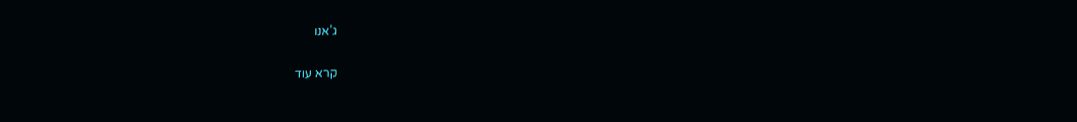ג’אנו

קרא עוד